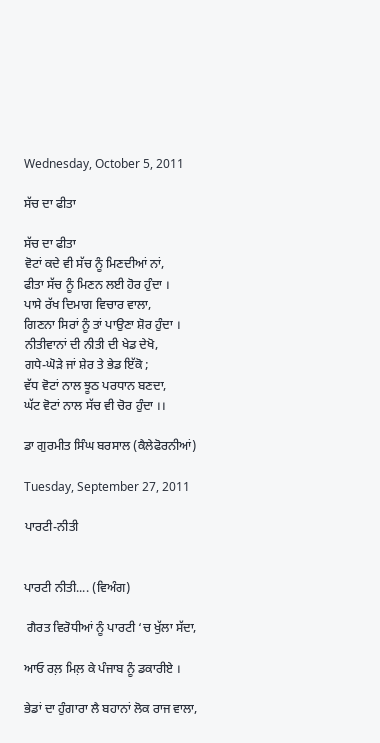Wednesday, October 5, 2011

ਸੱਚ ਦਾ ਫੀਤਾ

ਸੱਚ ਦਾ ਫੀਤਾ
ਵੋਟਾਂ ਕਦੇ ਵੀ ਸੱਚ ਨੂੰ ਮਿਣਦੀਆਂ ਨਾਂ,
ਫੀਤਾ ਸੱਚ ਨੂੰ ਮਿਣਨ ਲਈ ਹੋਰ ਹੁੰਦਾ ।
ਪਾਸੇ ਰੱਖ ਦਿਮਾਗ ਵਿਚਾਰ ਵਾਲਾ,
ਗਿਣਨਾ ਸਿਰਾਂ ਨੂੰ ਤਾਂ ਪਾਉਣਾ ਸ਼ੋਰ ਹੁੰਦਾ ।
ਨੀਤੀਵਾਨਾਂ ਦੀ ਨੀਤੀ ਦੀ ਖੇਡ ਦੇਖੋ,
ਗਧੇ-ਘੋੜੇ ਜਾਂ ਸ਼ੇਰ ਤੇ ਭੇਡ ਇੱਕੋ ;
ਵੱਧ ਵੋਟਾਂ ਨਾਲ ਝੂਠ ਪਰਧਾਨ ਬਣਦਾ,
ਘੱਟ ਵੋਟਾਂ ਨਾਲ ਸੱਚ ਵੀ ਚੋਰ ਹੁੰਦਾ ।।

ਡਾ ਗੁਰਮੀਤ ਸਿੰਘ ਬਰਸਾਲ (ਕੈਲੇਫੋਰਨੀਆਂ)

Tuesday, September 27, 2011

ਪਾਰਟੀ-ਨੀਤੀ


ਪਾਰਟੀ ਨੀਤੀ.... (ਵਿਅੰਗ)

 ਗੈਰਤ ਵਿਰੋਧੀਆਂ ਨੂੰ ਪਾਰਟੀ ‘ਚ ਖੁੱਲਾ ਸੱਦਾ,

ਆਓ ਰਲ਼ ਮਿਲ਼ ਕੇ ਪੰਜਾਬ ਨੂੰ ਡਕਾਰੀਏ ।

ਭੇਡਾਂ ਦਾ ਹੁੰਗਾਰਾ ਲੈ ਬਹਾਨਾਂ ਲੋਕ ਰਾਜ ਵਾਲਾ,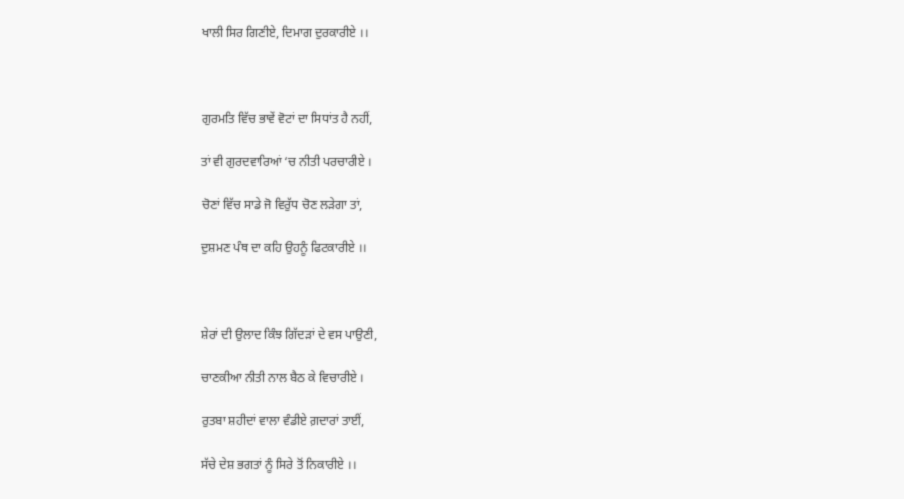ਖਾਲੀ ਸਿਰ ਗਿਣੀਏ, ਦਿਮਾਗ ਦੁਰਕਾਰੀਏ ।।



ਗੁਰਮਤਿ ਵਿੱਚ ਭਾਵੇਂ ਵੋਟਾਂ ਦਾ ਸਿਧਾਂਤ ਹੈ ਨਹੀਂ,

ਤਾਂ ਵੀ ਗੁਰਦਵਾਰਿਆਂ ‘ਚ ਨੀਤੀ ਪਰਚਾਰੀਏ ।

ਚੋਣਾਂ ਵਿੱਚ ਸਾਡੇ ਜੋ ਵਿਰੁੱਧ ਚੋਣ ਲੜੇਗਾ ਤਾਂ,

ਦੁਸ਼ਮਣ ਪੰਥ ਦਾ ਕਹਿ ਉਹਨੂੰ ਫਿਟਕਾਰੀਏ ।।



ਸ਼ੇਰਾਂ ਦੀ ਉਲਾਦ ਕਿੰਝ ਗਿੱਦੜਾਂ ਦੇ ਵਸ ਪਾਉਣੀ,

ਚਾਣਕੀਆ ਨੀਤੀ ਨਾਲ ਬੈਠ ਕੇ ਵਿਚਾਰੀਏ ।

ਰੁਤਬਾ ਸ਼ਹੀਦਾਂ ਵਾਲਾ ਵੰਡੀਏ ਗ਼ਦਾਰਾਂ ਤਾਈਂ,

ਸੱਚੇ ਦੇਸ਼ ਭਗਤਾਂ ਨੂੰ ਸਿਰੇ ਤੋਂ ਨਿਕਾਰੀਏ ।।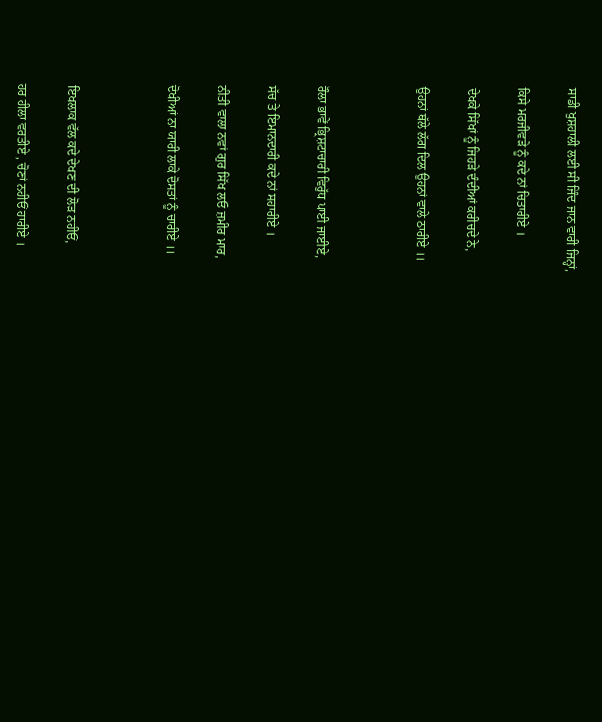ਸਾਡੀ ਖੁਸ਼ਹਾਲੀ ਲਈ ਸੀ ਜਿੰਦ ਜਾਨ ਵਾਰੀ ਜਿਨ੍ਹਾਂ,

ਕਿਸੇ ਮਰਜੀਵੜੇ ਨੂੰ ਕਦੇ ਨਾਂ ਚਿਤਾਰੀਏ ।

ਦੇਖਕੇ ਸਿੱਖਾਂ ਨੂੰ ਜਿਹੜੇ ਦੰਦੀਆਂ ਕਰੀਚਦੇ ਨੇ,

ਉਹਨਾਂ ਥੱਲੇ ਲੱਗ ਦਿਲ ਉਹਨਾਂ ਵਾਲੇ ਠਾਰੀਏ ।।



ਰੌਲਾ ਭਾਵੇਂ ਭ੍ਰਿਸ਼ਟਾਚਾਰੀ ਵਿਰੁੱਧ ਪਾਈ ਜਾਈਏ,

ਸੱਚ ਤੇ ਇਮਾਨਦਾਰੀ ਕਦੇ ਨਾਂ ਸਹਾਰੀਏ ।

ਨੀਤੀ ਵਾਲਾ ਨਵਾਂ ਗੁਰ ਸਿੱਖ ਲਓ ਜ਼ਮੀਰ ਮਾਰ,

ਦੋਖੀਆਂ ਨਾ ਯਾਰੀ ਲਾਕੇ ਦੋਸਤਾਂ ਨੂੰ ਚਾਰੀਏ ।।



ਇਖਲਾਕ ਵੱਲ ਕਦੇ ਦੇਖਣ ਦੀ ਲੋੜ ਨਹੀਓਂ,

ਹਰ ਹੀਲਾ ਵਰਤੀਏ , ਚੋਣਾਂ ਨਹੀਓਂ ਹਾਰੀਏ ।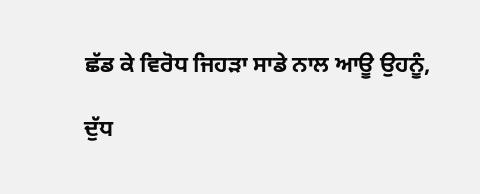ਛੱਡ ਕੇ ਵਿਰੋਧ ਜਿਹੜਾ ਸਾਡੇ ਨਾਲ ਆਊ ਉਹਨੂੰ,

ਦੁੱਧ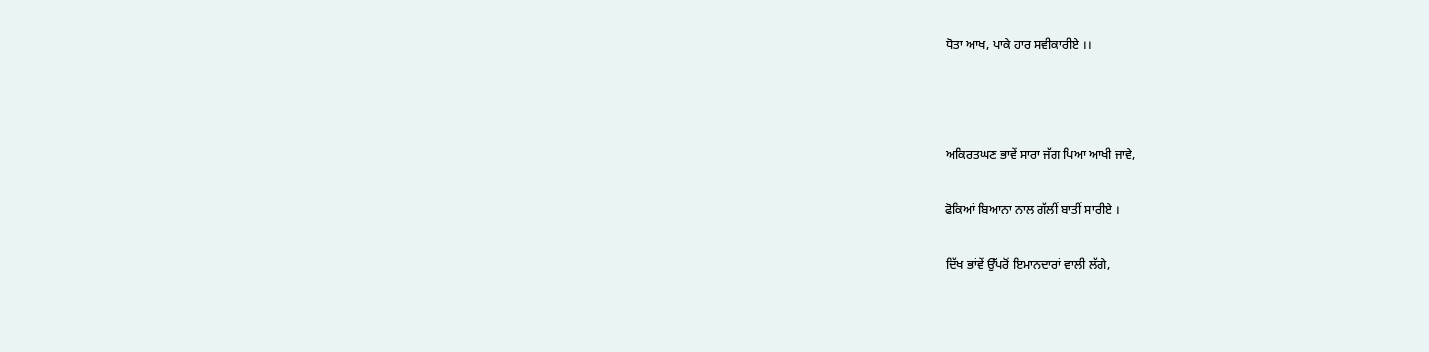ਧੋਤਾ ਆਖ, ਪਾਕੇ ਹਾਰ ਸਵੀਕਾਰੀਏ ।।



ਅਕਿਰਤਘਣ ਭਾਵੇਂ ਸਾਰਾ ਜੱਗ ਪਿਆ ਆਖੀ ਜਾਵੇ,

ਫੋਕਿਆਂ ਬਿਆਨਾ ਨਾਲ ਗੱਲੀਂ ਬਾਤੀਂ ਸਾਰੀਏ ।

ਦਿੱਖ ਭਾਂਵੇਂ ਉੱਪਰੋਂ ਇਮਾਨਦਾਰਾਂ ਵਾਲੀ ਲੱਗੇ,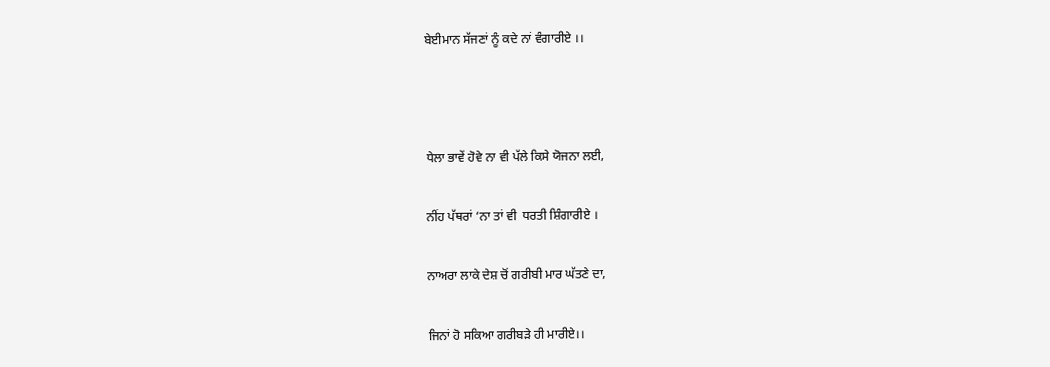ਬੇਈਮਾਨ ਸੱਜਣਾਂ ਨੂੰ ਕਦੇ ਨਾਂ ਵੰਗਾਰੀਏ ।।



ਧੇਲਾ ਭਾਵੇਂ ਹੋਵੇ ਨਾ ਵੀ ਪੱਲੇ ਕਿਸੇ ਯੋਜਨਾ ਲਈ,

ਨੀਂਹ ਪੱਥਰਾਂ ‘ਨਾ ਤਾਂ ਵੀ  ਧਰਤੀ ਸ਼ਿੰਗਾਰੀਏ ।

ਨਾਅਰਾ ਲਾਕੇ ਦੇਸ਼ ਚੋਂ ਗਰੀਬੀ ਮਾਰ ਘੱਤਣੇ ਦਾ,

ਜਿਨਾਂ ਹੋ ਸਕਿਆ ਗਰੀਬੜੇ ਹੀ ਮਾਰੀਏ।।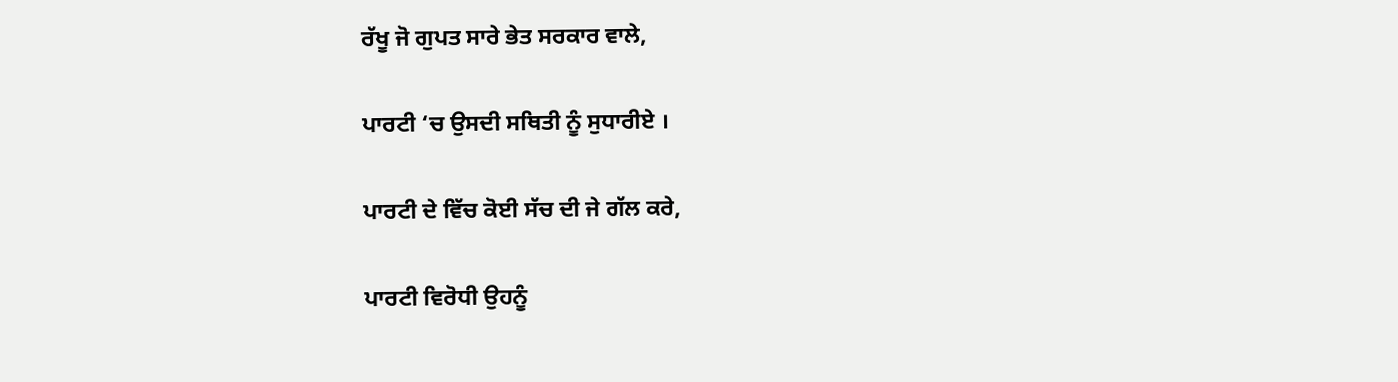ਰੱਖੂ ਜੋ ਗੁਪਤ ਸਾਰੇ ਭੇਤ ਸਰਕਾਰ ਵਾਲੇ,

ਪਾਰਟੀ ‘ਚ ਉਸਦੀ ਸਥਿਤੀ ਨੂੰ ਸੁਧਾਰੀਏ ।

ਪਾਰਟੀ ਦੇ ਵਿੱਚ ਕੋਈ ਸੱਚ ਦੀ ਜੇ ਗੱਲ ਕਰੇ,

ਪਾਰਟੀ ਵਿਰੋਧੀ ਉਹਨੂੰ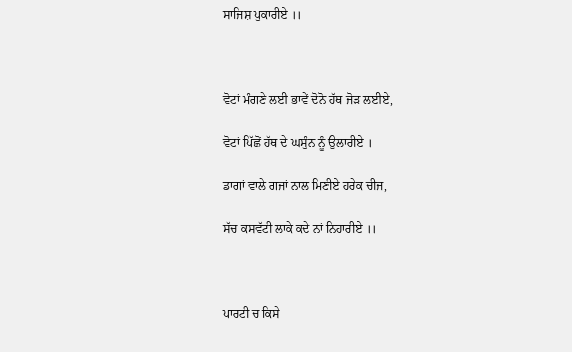ਸਾਜਿਸ਼ ਪੁਕਾਰੀਏ ।।



ਵੋਟਾਂ ਮੰਗਣੇ ਲਈ ਭਾਵੇਂ ਦੋਨੋ ਹੱਥ ਜੋੜ ਲਈਏ,

ਵੋਟਾਂ ਪਿੱਛੋਂ ਹੱਥ ਦੇ ਘਸੁੰਨ ਨੂੰ ਉਲਾਰੀਏ ।

ਡਾਗਾਂ ਵਾਲੇ ਗਜਾਂ ਨਾਲ ਮਿਣੀਏ ਹਰੇਕ ਚੀਜ,

ਸੱਚ ਕਸਵੱਟੀ ਲਾਕੇ ਕਦੇ ਨਾਂ ਨਿਹਾਰੀਏ ।।



ਪਾਰਟੀ ਚ ਕਿਸੇ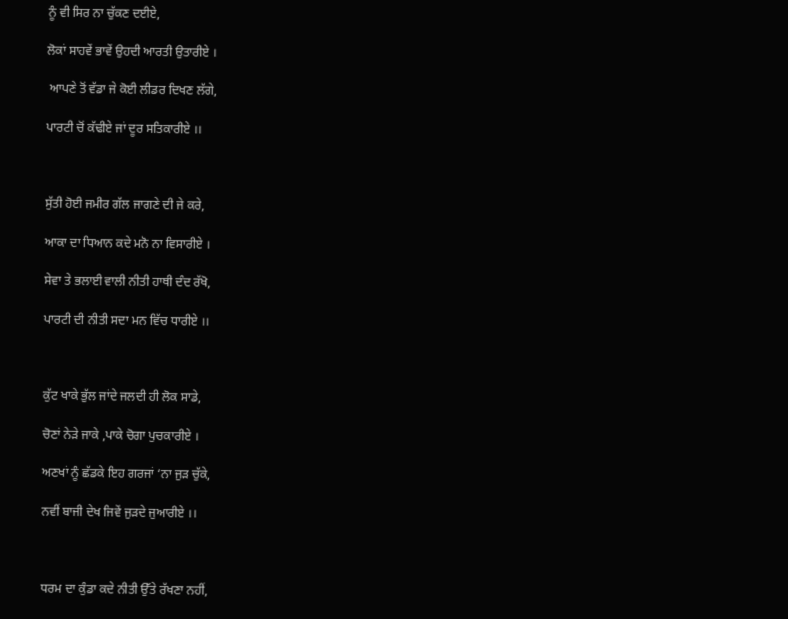ਨੂੰ ਵੀ ਸਿਰ ਨਾ ਚੁੱਕਣ ਦਈਏ,

ਲੋਕਾਂ ਸਾਹਵੇਂ ਭਾਵੇਂ ਉਹਦੀ ਆਰਤੀ ਉਤਾਰੀਏ ।

 ਆਪਣੇ ਤੋਂ ਵੱਡਾ ਜੇ ਕੋਈ ਲੀਡਰ ਦਿਖਣ ਲੱਗੇ,

ਪਾਰਟੀ ਚੋਂ ਕੱਢੀਏ ਜਾਂ ਦੂਰ ਸਤਿਕਾਰੀਏ ।।



ਸੁੱਤੀ ਹੋਈ ਜਮੀਰ ਗੱਲ ਜਾਗਣੇ ਦੀ ਜੇ ਕਰੇ,

ਆਕਾ ਦਾ ਧਿਆਨ ਕਦੇ ਮਨੋ ਨਾ ਵਿਸਾਰੀਏ ।

ਸੇਵਾ ਤੇ ਭਲਾਈ ਵਾਲੀ ਨੀਤੀ ਹਾਥੀ ਦੰਦ ਰੱਖੋ,

ਪਾਰਟੀ ਦੀ ਨੀਤੀ ਸਦਾ ਮਨ ਵਿੱਚ ਧਾਰੀਏ ।।



ਕੁੱਟ ਖਾਕੇ ਭੁੱਲ ਜਾਂਦੇ ਜਲਦੀ ਹੀ ਲੋਕ ਸਾਡੇ,

ਚੋਣਾਂ ਨੇੜੇ ਜਾਕੇ ,ਪਾਕੇ ਚੋਗਾ ਪੁਚਕਾਰੀਏ ।

ਅਣਖਾਂ ਨੂੰ ਛੱਡਕੇ ਇਹ ਗਰਜਾਂ ‘ਨਾ ਜੁੜ ਚੁੱਕੇ,

ਨਵੀਂ ਬਾਜੀ ਦੇਖ ਜਿਵੇਂ ਜੁੜਦੇ ਜੁਆਰੀਏ ।।



ਧਰਮ ਦਾ ਕੁੰਡਾ ਕਦੇ ਨੀਤੀ ਉੱਤੇ ਰੱਖਣਾ ਨਹੀਂ,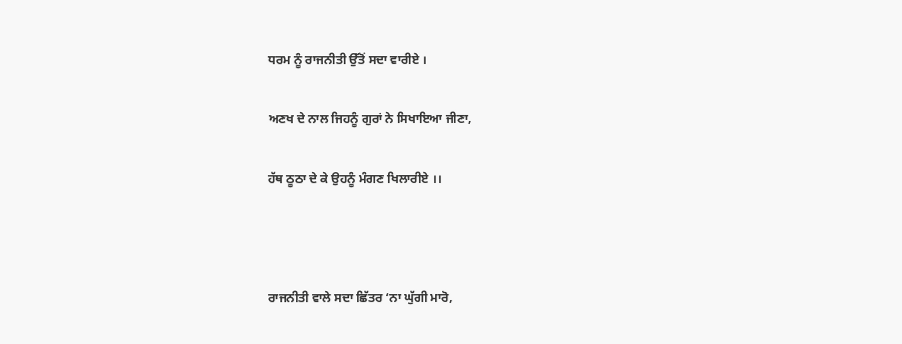ਧਰਮ ਨੂੰ ਰਾਜਨੀਤੀ ਉੱਤੋਂ ਸਦਾ ਵਾਰੀਏ ।

ਅਣਖ ਦੇ ਨਾਲ ਜਿਹਨੂੰ ਗੁਰਾਂ ਨੇ ਸਿਖਾਇਆ ਜੀਣਾ,

ਹੱਥ ਠੂਠਾ ਦੇ ਕੇ ਉਹਨੂੰ ਮੰਗਣ ਖਿਲਾਰੀਏ ।।



ਰਾਜਨੀਤੀ ਵਾਲੇ ਸਦਾ ਛਿੱਤਰ ‘ਨਾ ਘੁੱਗੀ ਮਾਰੋ,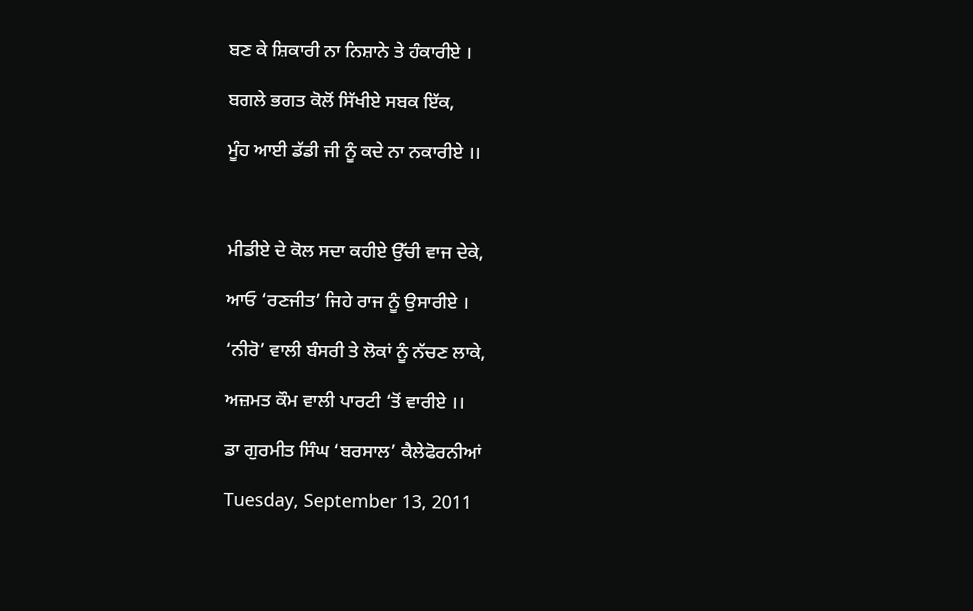ਬਣ ਕੇ ਸ਼ਿਕਾਰੀ ਨਾ ਨਿਸ਼ਾਨੇ ਤੇ ਹੰਕਾਰੀਏ ।

ਬਗਲੇ ਭਗਤ ਕੋਲੋਂ ਸਿੱਖੀਏ ਸਬਕ ਇੱਕ,

ਮੂੰਹ ਆਈ ਡੱਡੀ ਜੀ ਨੂੰ ਕਦੇ ਨਾ ਨਕਾਰੀਏ ।।



ਮੀਡੀਏ ਦੇ ਕੋਲ ਸਦਾ ਕਹੀਏ ਉੱਚੀ ਵਾਜ ਦੇਕੇ,

ਆਓ ‘ਰਣਜੀਤ’ ਜਿਹੇ ਰਾਜ ਨੂੰ ਉਸਾਰੀਏ ।

‘ਨੀਰੋ’ ਵਾਲੀ ਬੰਸਰੀ ਤੇ ਲੋਕਾਂ ਨੂੰ ਨੱਚਣ ਲਾਕੇ,

ਅਜ਼ਮਤ ਕੌਮ ਵਾਲੀ ਪਾਰਟੀ ‘ਤੋਂ ਵਾਰੀਏ ।।

ਡਾ ਗੁਰਮੀਤ ਸਿੰਘ ‘ਬਰਸਾਲ’ ਕੈਲੇਫੋਰਨੀਆਂ

Tuesday, September 13, 2011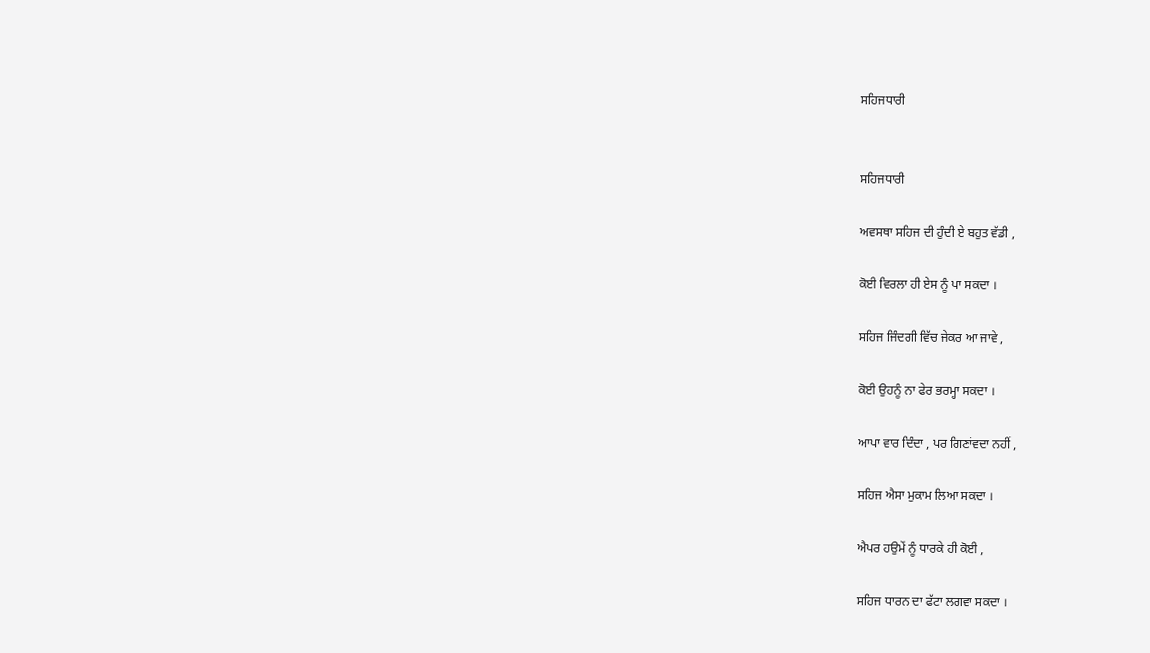ਸਹਿਜਧਾਰੀ


ਸਹਿਜਧਾਰੀ

ਅਵਸਥਾ ਸਹਿਜ ਦੀ ਹੁੰਦੀ ਏ ਬਹੁਤ ਵੱਡੀ ,

ਕੋਈ ਵਿਰਲਾ ਹੀ ਏਸ ਨੂੰ ਪਾ ਸਕਦਾ ।

ਸਹਿਜ ਜਿੰਦਗੀ ਵਿੱਚ ਜੇਕਰ ਆ ਜਾਵੇ ,

ਕੋਈ ਉਹਨੂੰ ਨਾ ਫੇਰ ਭਰਮ੍ਹਾ ਸਕਦਾ ।

ਆਪਾ ਵਾਰ ਦਿੰਦਾ , ਪਰ ਗਿਣਾਂਵਦਾ ਨਹੀਂ ,

ਸਹਿਜ ਐਸਾ ਮੁਕਾਮ ਲਿਆ ਸਕਦਾ ।

ਐਪਰ ਹਉਮੇਂ ਨੂੰ ਧਾਰਕੇ ਹੀ ਕੋਈ ,

ਸਹਿਜ ਧਾਰਨ ਦਾ ਫੱਟਾ ਲਗਵਾ ਸਕਦਾ ।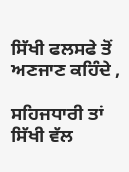ਸਿੱਖੀ ਫਲਸਫੇ ਤੋਂ ਅਣਜਾਣ ਕਹਿੰਦੇ ,

ਸਹਿਜਧਾਰੀ ਤਾਂ ਸਿੱਖੀ ਵੱਲ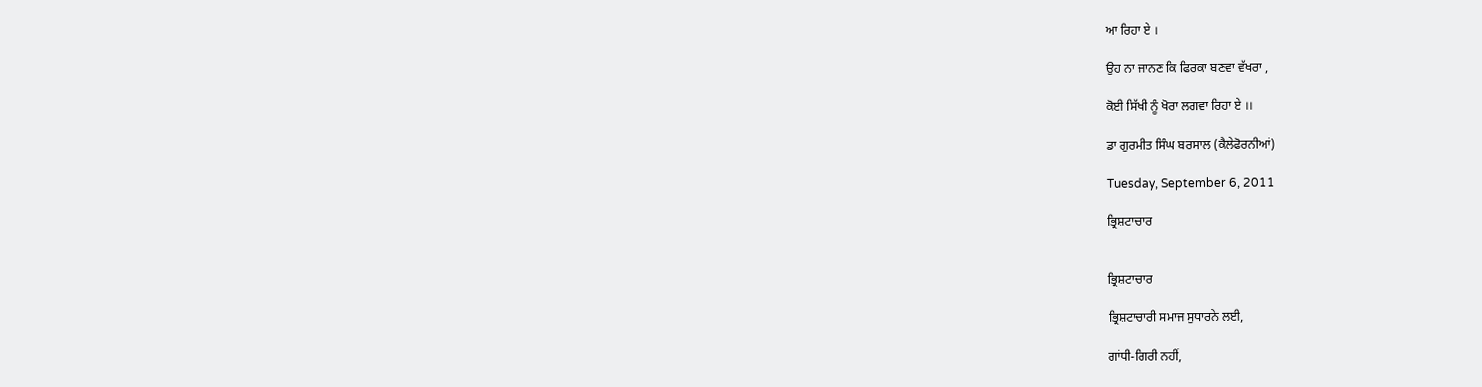ਆ ਰਿਹਾ ਏ ।

ਉਹ ਨਾ ਜਾਨਣ ਕਿ ਫਿਰਕਾ ਬਣਵਾ ਵੱਖਰਾ ,

ਕੋਈ ਸਿੱਖੀ ਨੂੰ ਖੋਰਾ ਲਗਵਾ ਰਿਹਾ ਏ ।।

ਡਾ ਗੁਰਮੀਤ ਸਿੰਘ ਬਰਸਾਲ (ਕੈਲੇਫੋਰਨੀਆਂ)

Tuesday, September 6, 2011

ਭ੍ਰਿਸ਼ਟਾਚਾਰ


ਭ੍ਰਿਸ਼ਟਾਚਾਰ

ਭ੍ਰਿਸ਼ਟਾਚਾਰੀ ਸਮਾਜ ਸੁਧਾਰਨੇ ਲਈ,

ਗਾਂਧੀ-ਗਿਰੀ ਨਹੀਂ,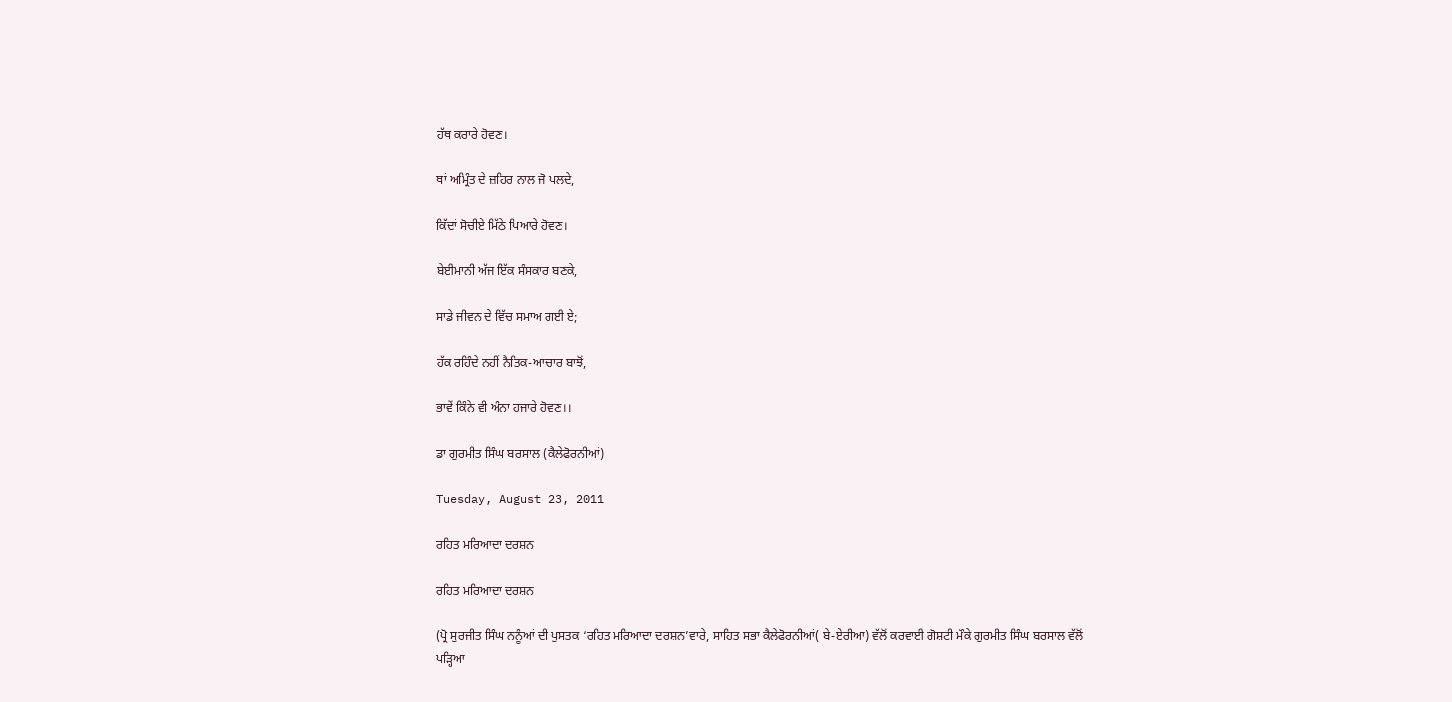ਹੱਥ ਕਰਾਰੇ ਹੋਵਣ।

ਥਾਂ ਅਮ੍ਰਿੰਤ ਦੇ ਜ਼ਹਿਰ ਨਾਲ ਜੋ ਪਲਦੇ,

ਕਿੱਦਾਂ ਸੋਚੀਏ ਮਿੱਠੇ ਪਿਆਰੇ ਹੋਵਣ।

ਬੇਈਮਾਨੀ ਅੱਜ ਇੱਕ ਸੰਸਕਾਰ ਬਣਕੇ,

ਸਾਡੇ ਜੀਵਨ ਦੇ ਵਿੱਚ ਸਮਾਅ ਗਈ ਏ;

ਹੱਕ ਰਹਿੰਦੇ ਨਹੀਂ ਨੈਤਿਕ-ਆਚਾਰ ਬਾਝੋਂ,

ਭਾਵੇਂ ਕਿੰਨੇ ਵੀ ਅੰਨਾ ਹਜਾਰੇ ਹੋਵਣ।।

ਡਾ ਗੁਰਮੀਤ ਸਿੰਘ ਬਰਸਾਲ (ਕੈਲੇਫੋਰਨੀਆਂ)

Tuesday, August 23, 2011

ਰਹਿਤ ਮਰਿਆਦਾ ਦਰਸ਼ਨ

ਰਹਿਤ ਮਰਿਆਦਾ ਦਰਸ਼ਨ

(ਪ੍ਰੋ ਸੁਰਜੀਤ ਸਿੰਘ ਨਨੂੰਆਂ ਦੀ ਪੁਸਤਕ ‘ਰਹਿਤ ਮਰਿਆਦਾ ਦਰਸ਼ਨ’ਵਾਰੇ, ਸਾਹਿਤ ਸਭਾ ਕੈਲੇਫੋਰਨੀਆਂ( ਬੇ-ਏਰੀਆ) ਵੱਲੋਂ ਕਰਵਾਈ ਗੋਸ਼ਟੀ ਮੌਕੇ ਗੁਰਮੀਤ ਸਿੰਘ ਬਰਸਾਲ ਵੱਲੋਂ ਪੜ੍ਹਿਆ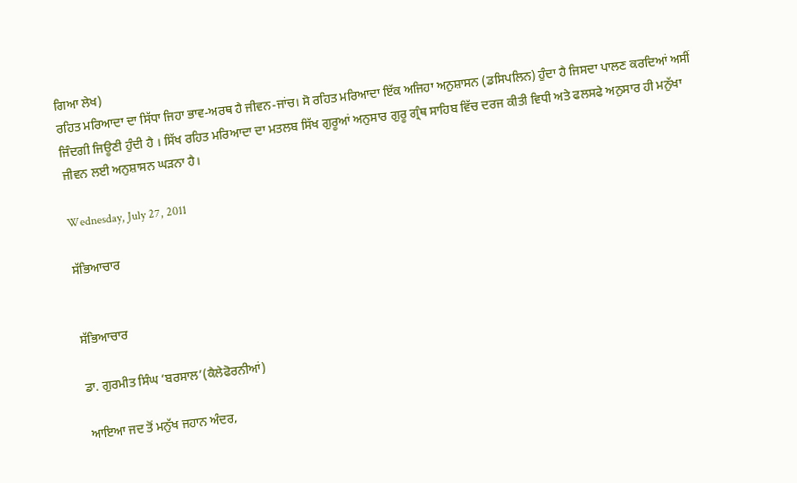ਗਿਆ ਲੇਖ)
ਰਹਿਤ ਮਰਿਆਦਾ ਦਾ ਸਿੱਧਾ ਜਿਹਾ ਭਾਵ-ਅਰਥ ਹੈ ਜੀਵਨ-ਜਾਂਚ। ਸੋ ਰਹਿਤ ਮਰਿਆਦਾ ਇੱਕ ਅਜਿਹਾ ਅਨੁਸ਼ਾਸਨ (ਡਸਿਪਲਿਨ) ਹੁੰਦਾ ਹੈ ਜਿਸਦਾ ਪਾਲਣ ਕਰਦਿਆਂ ਅਸੀਂ ਜਿੰਦਗੀ ਜਿਊਣੀ ਹੁੰਦੀ ਹੈ । ਸਿੱਖ ਰਹਿਤ ਮਰਿਆਦਾ ਦਾ ਮਤਲਬ ਸਿੱਖ ਗੁਰੂਆਂ ਅਨੁਸਾਰ ਗੁਰੂ ਗ੍ਰੰਥ ਸਾਹਿਬ ਵਿੱਚ ਦਰਜ ਕੀਤੀ ਵਿਧੀ ਅਤੇ ਫਲਸਫੇ ਅਨੁਸਾਰ ਹੀ ਮਨੁੱਖਾ ਜੀਵਨ ਲਈ ਅਨੁਸ਼ਾਸਨ ਘੜਨਾ ਹੈ।

Wednesday, July 27, 2011

ਸੱਭਿਆਚਾਰ


ਸੱਭਿਆਚਾਰ

ਡਾ. ਗੁਰਮੀਤ ਸਿੰਘ ‘ਬਰਸਾਲ’(ਕੈਲੇਫੋਰਨੀਆਂ)

ਆਇਆ ਜਦ ਤੋਂ ਮਨੁੱਖ ਜਹਾਨ ਅੰਦਰ,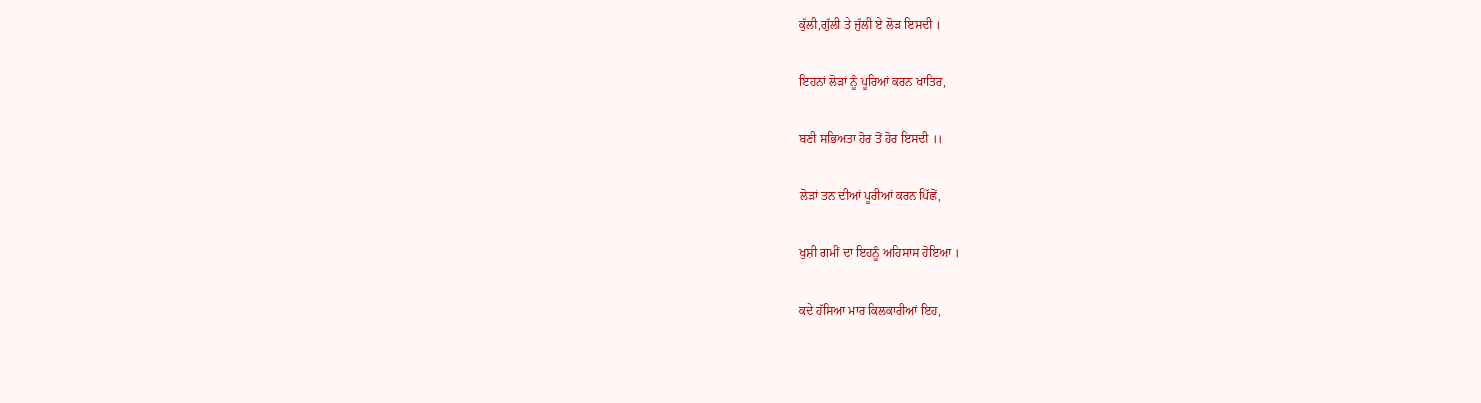ਕੁੱਲੀ,ਗੁੱਲੀ ਤੇ ਜੁੱਲੀ ਏ ਲੋੜ ਇਸਦੀ ।

ਇਹਨਾਂ ਲੋੜਾਂ ਨੂੰ ਪੂਰਿਆਂ ਕਰਨ ਖਾਤਿਰ,

ਬਣੀ ਸਭਿਅਤਾ ਹੋਰ ਤੋਂ ਹੋਰ ਇਸਦੀ ।।

ਲੋੜਾਂ ਤਨ ਦੀਆਂ ਪੂਰੀਆਂ ਕਰਨ ਪਿੱਛੋਂ,

ਖੁਸ਼ੀ ਗਮੀਂ ਦਾ ਇਹਨੂੰ ਅਹਿਸਾਸ ਹੋਇਆ ।

ਕਦੇ ਹੱਸਿਆ ਮਾਰ ਕਿਲਕਾਰੀਆਂ ਇਹ,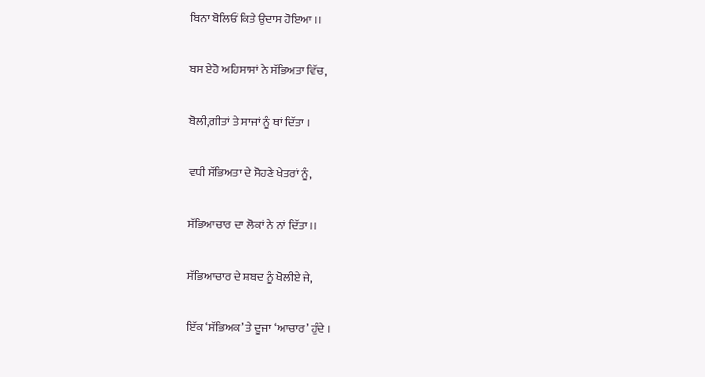ਬਿਨਾ ਬੋਲਿਓਂ ਕਿਤੇ ਉਦਾਸ ਹੋਇਆ ।।

ਬਸ ਏਹੋ ਅਹਿਸਾਸਾਂ ਨੇ ਸੱਭਿਅਤਾ ਵਿੱਚ,

ਬੋਲੀ,ਗੀਤਾਂ ਤੇ ਸਾਜਾਂ ਨੂੰ ਥਾਂ ਦਿੱਤਾ ।

ਵਧੀ ਸੱਭਿਅਤਾ ਦੇ ਸੋਹਣੇ ਖੇਤਰਾਂ ਨੂੰ,

ਸੱਭਿਆਚਾਰ ਦਾ ਲੋਕਾਂ ਨੇ ਨਾਂ ਦਿੱਤਾ ।।

ਸੱਭਿਆਚਾਰ ਦੇ ਸ਼ਬਦ ਨੂੰ ਖੋਲੀਏ ਜੇ,

ਇੱਕ ‘ਸੱਭਿਅਕ’ ਤੇ ਦੂਜਾ ‘ਆਚਾਰ’ ਹੁੰਦੇ ।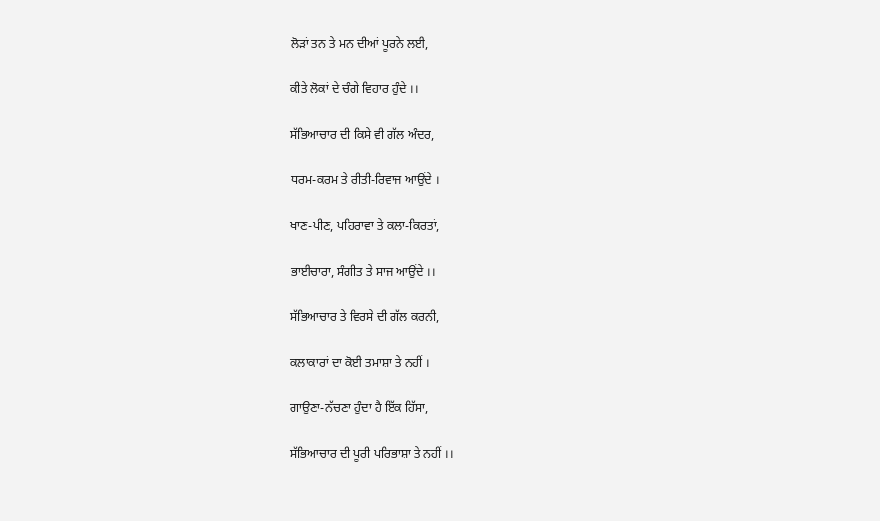ਲੋੜਾਂ ਤਨ ਤੇ ਮਨ ਦੀਆਂ ਪੂਰਨੇ ਲਈ,

ਕੀਤੇ ਲੋਕਾਂ ਦੇ ਚੰਗੇ ਵਿਹਾਰ ਹੁੰਦੇ ।।

ਸੱਭਿਆਚਾਰ ਦੀ ਕਿਸੇ ਵੀ ਗੱਲ ਅੰਦਰ,

ਧਰਮ-ਕਰਮ ਤੇ ਰੀਤੀ-ਰਿਵਾਜ ਆਉਂਦੇ ।

ਖਾਣ-ਪੀਣ, ਪਹਿਰਾਵਾ ਤੇ ਕਲਾ-ਕਿਰਤਾਂ,

ਭਾਈਚਾਰਾ, ਸੰਗੀਤ ਤੇ ਸਾਜ ਆਉਂਦੇ ।।

ਸੱਭਿਆਚਾਰ ਤੇ ਵਿਰਸੇ ਦੀ ਗੱਲ ਕਰਨੀ,

ਕਲਾਕਾਰਾਂ ਦਾ ਕੋਈ ਤਮਾਸ਼ਾ ਤੇ ਨਹੀਂ ।

ਗਾਉਣਾ-ਨੱਚਣਾ ਹੁੰਦਾ ਹੈ ਇੱਕ ਹਿੱਸਾ,

ਸੱਭਿਆਚਾਰ ਦੀ ਪੂਰੀ ਪਰਿਭਾਸ਼ਾ ਤੇ ਨਹੀਂ ।।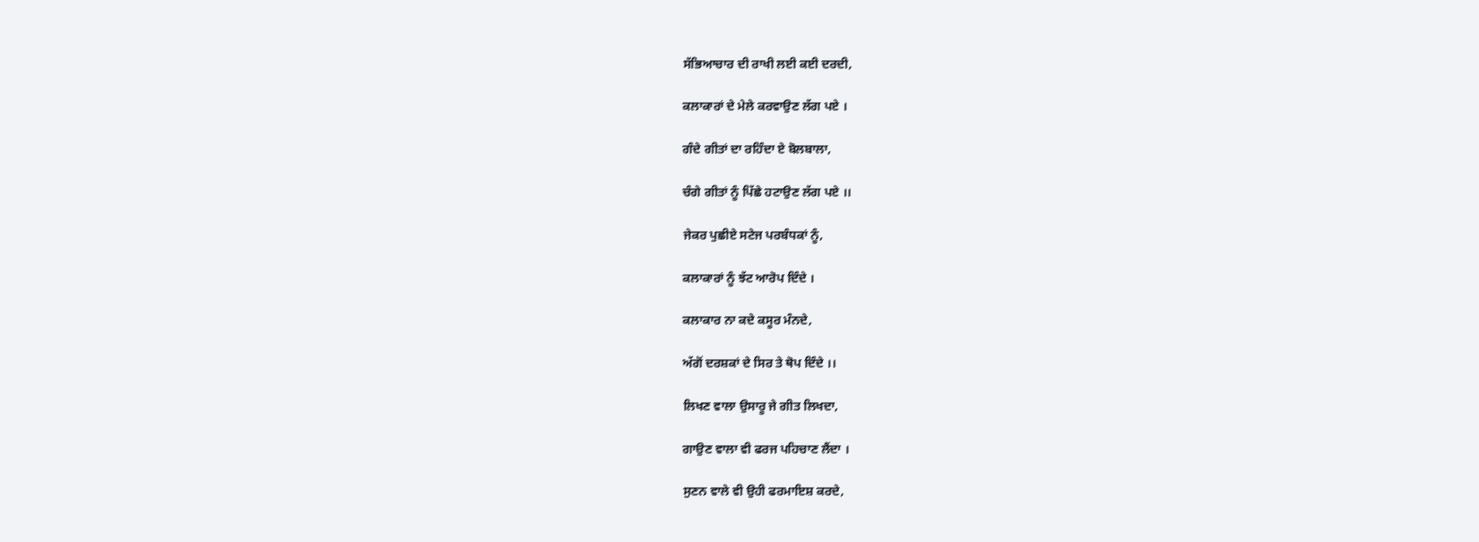ਸੱਭਿਆਚਾਰ ਦੀ ਰਾਖੀ ਲਈ ਕਈ ਦਰਦੀ,

ਕਲਾਕਾਰਾਂ ਦੇ ਮੇਲੇ ਕਰਵਾਉਣ ਲੱਗ ਪਏ ।

ਗੰਦੇ ਗੀਤਾਂ ਦਾ ਰਹਿੰਦਾ ਏ ਬੋਲਬਾਲਾ,

ਚੰਗੇ ਗੀਤਾਂ ਨੂੰ ਪਿੱਛੇ ਹਟਾਉਣ ਲੱਗ ਪਏ ।।

ਜੇਕਰ ਪੁਛੀਏ ਸਟੇਜ ਪਰਬੰਧਕਾਂ ਨੂੰ,

ਕਲਾਕਾਰਾਂ ਨੂੰ ਝੱਟ ਆਰੋਪ ਦਿੰਦੇ ।

ਕਲਾਕਾਰ ਨਾ ਕਦੇ ਕਸੂਰ ਮੰਨਦੇ,

ਅੱਗੋਂ ਦਰਸ਼ਕਾਂ ਦੇ ਸਿਰ ਤੇ ਥੋਪ ਦਿੰਦੇ ।।

ਲਿਖਣ ਵਾਲਾ ਉਸਾਰੂ ਜੇ ਗੀਤ ਲਿਖਦਾ,

ਗਾਉਣ ਵਾਲਾ ਵੀ ਫਰਜ ਪਹਿਚਾਣ ਲੈਂਦਾ ।

ਸੁਣਨ ਵਾਲੇ ਵੀ ਉਹੀ ਫਰਮਾਇਸ਼ ਕਰਦੇ,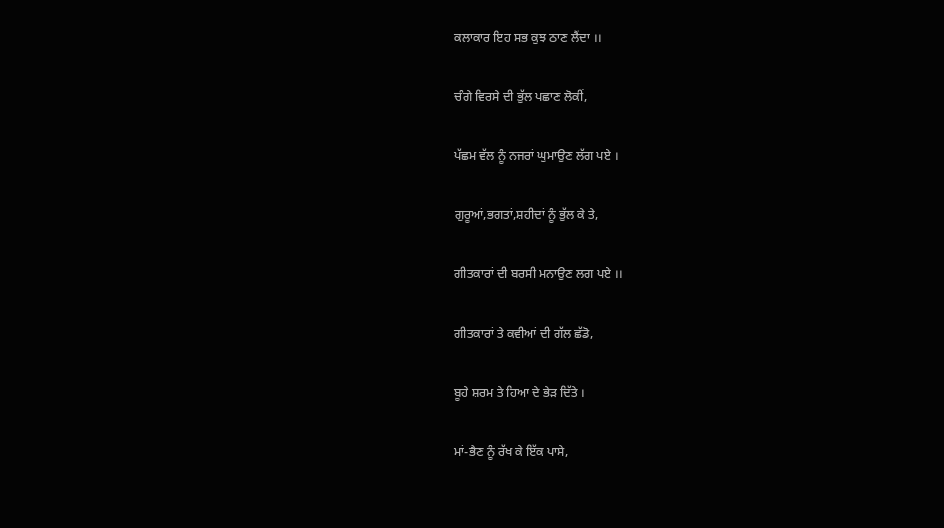ਕਲਾਕਾਰ ਇਹ ਸਭ ਕੁਝ ਠਾਣ ਲੈਂਦਾ ।।

ਚੰਗੇ ਵਿਰਸੇ ਦੀ ਭੁੱਲ ਪਛਾਣ ਲੋਕੀਂ,

ਪੱਛਮ ਵੱਲ ਨੂੰ ਨਜਰਾਂ ਘੁਮਾਉਣ ਲੱਗ ਪਏ ।

ਗੁਰੂਆਂ,ਭਗਤਾਂ,ਸ਼ਹੀਦਾਂ ਨੂੰ ਭੁੱਲ ਕੇ ਤੇ,

ਗੀਤਕਾਰਾਂ ਦੀ ਬਰਸੀ ਮਨਾਉਣ ਲਗ ਪਏ ।।

ਗੀਤਕਾਰਾਂ ਤੇ ਕਵੀਆਂ ਦੀ ਗੱਲ ਛੱਡੋ,

ਬੂਹੇ ਸ਼ਰਮ ਤੇ ਹਿਆ ਦੇ ਭੇੜ ਦਿੱਤੇ ।

ਮਾਂ-ਭੈਣ ਨੂੰ ਰੱਖ ਕੇ ਇੱਕ ਪਾਸੇ,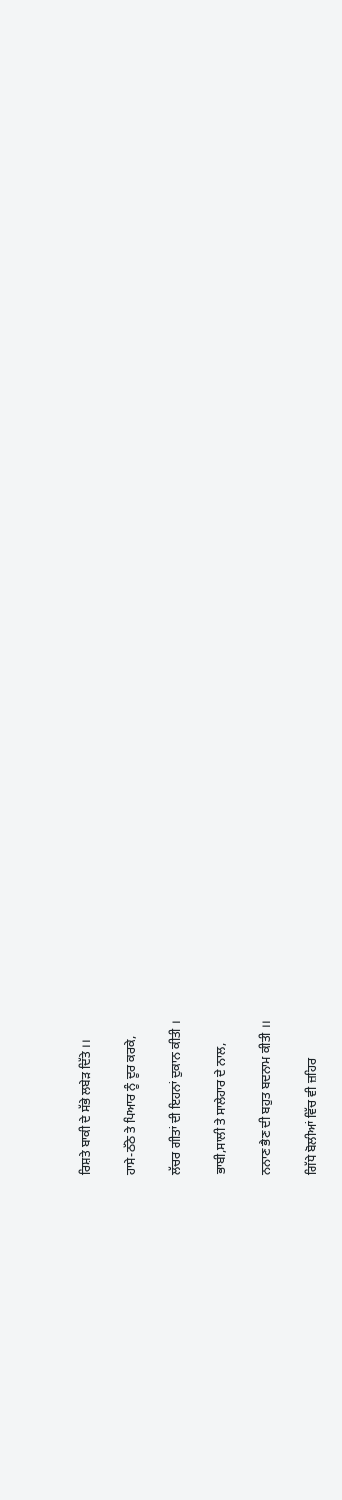ਰਿਸ਼ਤੇ ਬਾਕੀ ਦੇ ਸੱਭੇ ਲਬੇੜ ਦਿੱਤੇ ।।

ਹਾਸੇ-ਠੱਠੇ ਤੇ ਪਿਆਰ ਨੂੰ ਦੂਰ ਕਰਕੇ,

ਲੱਚਰ ਗੀਤਾਂ ਦੀ ਇਹਨਾਂ ਦੁਕਾਨ ਕੀਤੀ ।

ਭਾਬੀ,ਸਾਲੀ ਤੇ ਸਾਲੇਹਾਰ ਦੇ ਨਾਲ,

ਨਨਾਣ ਭੈਣ ਦੀ ਬਹੁਤ ਬਦਨਾਮ ਕੀਤੀ ।।

ਗਿੱਧੇ ਬੋਲੀਆਂ ਵਿੱਚ ਵੀ ਜ਼ਹਿਰ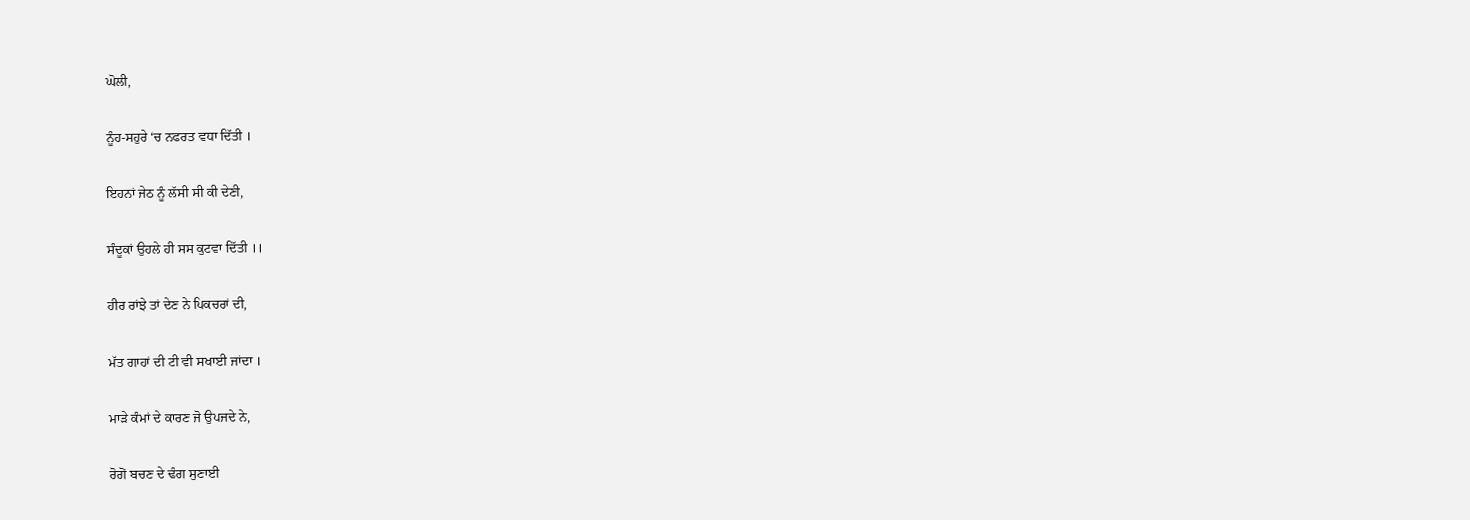ਘੋਲੀ,

ਨੂੰਹ-ਸਹੁਰੇ ‘ਚ ਨਫਰਤ ਵਧਾ ਦਿੱਤੀ ।

ਇਹਨਾਂ ਜੇਠ ਨੂੰ ਲੱਸੀ ਸੀ ਕੀ ਦੇਣੀ,

ਸੰਦੂਕਾਂ ਉਹਲੇ ਹੀ ਸਸ ਕੁਟਵਾ ਦਿੱਤੀ ।।

ਹੀਰ ਰਾਂਝੇ ਤਾਂ ਦੇਣ ਨੇ ਪਿਕਚਰਾਂ ਦੀ,

ਮੱਤ ਗਾਹਾਂ ਦੀ ਟੀ ਵੀ ਸਖਾਈ ਜਾਂਦਾ ।

ਮਾੜੇ ਕੰਮਾਂ ਦੇ ਕਾਰਣ ਜੋ ਉਪਜਦੇ ਨੇ,

ਰੋਗੋਂ ਬਚਣ ਦੇ ਢੰਗ ਸੁਣਾਈ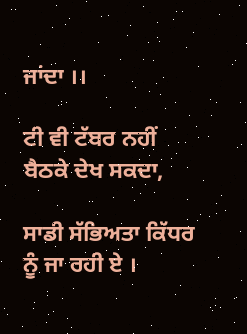ਜਾਂਦਾ ।।

ਟੀ ਵੀ ਟੱਬਰ ਨਹੀਂ ਬੈਠਕੇ ਦੇਖ ਸਕਦਾ,

ਸਾਡੀ ਸੱਭਿਅਤਾ ਕਿੱਧਰ ਨੂੰ ਜਾ ਰਹੀ ਏ ।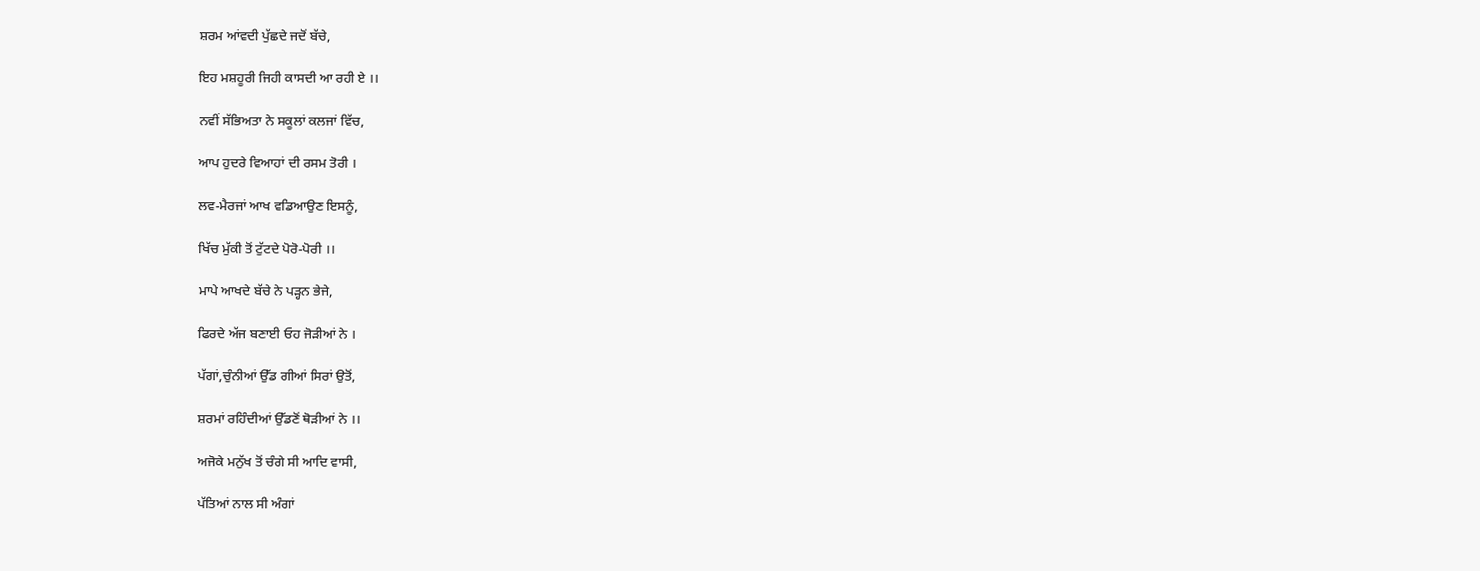ਸ਼ਰਮ ਆਂਵਦੀ ਪੁੱਛਦੇ ਜਦੋਂ ਬੱਚੇ,

ਇਹ ਮਸ਼ਹੂਰੀ ਜਿਹੀ ਕਾਸਦੀ ਆ ਰਹੀ ਏ ।।

ਨਵੀਂ ਸੱਭਿਅਤਾ ਨੇ ਸਕੂਲਾਂ ਕਲਜਾਂ ਵਿੱਚ,

ਆਪ ਹੁਦਰੇ ਵਿਆਹਾਂ ਦੀ ਰਸਮ ਤੋਰੀ ।

ਲਵ-ਮੈਰਜਾਂ ਆਖ ਵਡਿਆਉਣ ਇਸਨੂੰ,

ਖਿੱਚ ਮੁੱਕੀ ਤੋਂ ਟੁੱਟਦੇ ਪੋਰੋ-ਪੋਰੀ ।।

ਮਾਪੇ ਆਖਦੇ ਬੱਚੇ ਨੇ ਪੜ੍ਹਨ ਭੇਜੇ,

ਫਿਰਦੇ ਅੱਜ ਬਣਾਈ ਓਹ ਜੋੜੀਆਂ ਨੇ ।

ਪੱਗਾਂ,ਚੁੰਨੀਆਂ ਉੱਡ ਗੀਆਂ ਸਿਰਾਂ ਉਤੋਂ,

ਸ਼ਰਮਾਂ ਰਹਿੰਦੀਆਂ ਉੱਡਣੋਂ ਥੋੜੀਆਂ ਨੇ ।।

ਅਜੋਕੇ ਮਨੁੱਖ ਤੋਂ ਚੰਗੇ ਸੀ ਆਦਿ ਵਾਸੀ,

ਪੱਤਿਆਂ ਨਾਲ ਸੀ ਅੰਗਾਂ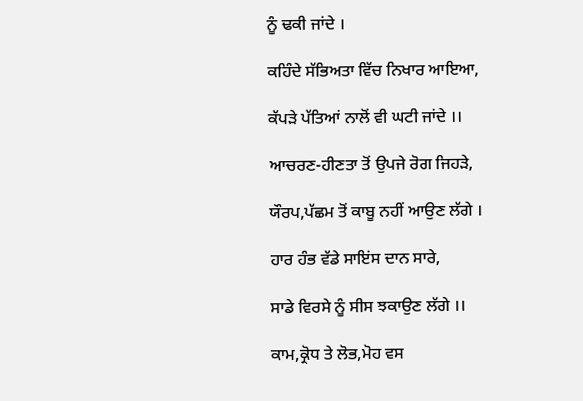ਨੂੰ ਢਕੀ ਜਾਂਦੇ ।

ਕਹਿੰਦੇ ਸੱਭਿਅਤਾ ਵਿੱਚ ਨਿਖਾਰ ਆਇਆ,

ਕੱਪੜੇ ਪੱਤਿਆਂ ਨਾਲੋਂ ਵੀ ਘਟੀ ਜਾਂਦੇ ।।

ਆਚਰਣ-ਹੀਣਤਾ ਤੋਂ ਉਪਜੇ ਰੋਗ ਜਿਹੜੇ,

ਯੌਰਪ,ਪੱਛਮ ਤੋਂ ਕਾਬੂ ਨਹੀਂ ਆਉਣ ਲੱਗੇ ।

ਹਾਰ ਹੰਭ ਵੱਡੇ ਸਾਇਂਸ ਦਾਨ ਸਾਰੇ,

ਸਾਡੇ ਵਿਰਸੇ ਨੂੰ ਸੀਸ ਝਕਾਉਣ ਲੱਗੇ ।।

ਕਾਮ,ਕ੍ਰੋਧ ਤੇ ਲੋਭ,ਮੋਹ ਵਸ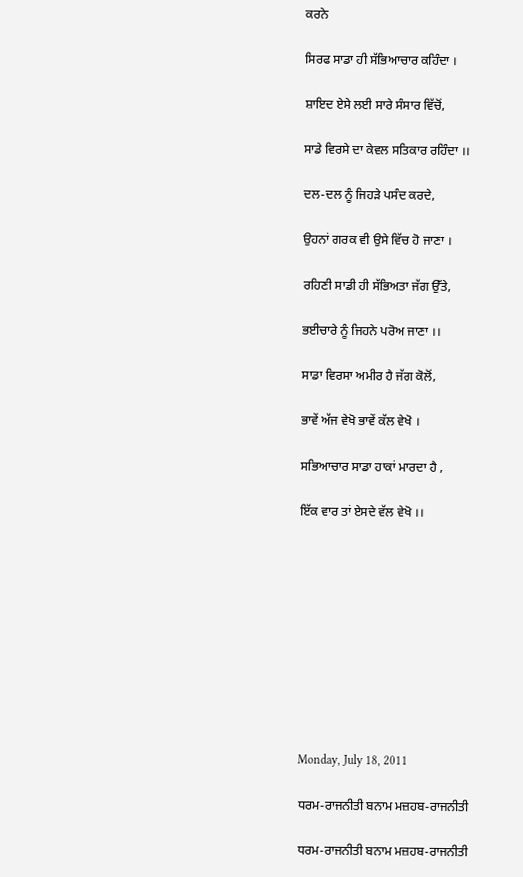ਕਰਨੇ

ਸਿਰਫ ਸਾਡਾ ਹੀ ਸੱਭਿਆਚਾਰ ਕਹਿੰਦਾ ।

ਸ਼ਾਇਦ ਏਸੇ ਲਈ ਸਾਰੇ ਸੰਸਾਰ ਵਿੱਚੋਂ,

ਸਾਡੇ ਵਿਰਸੇ ਦਾ ਕੇਵਲ ਸਤਿਕਾਰ ਰਹਿੰਦਾ ।।

ਦਲ-ਦਲ ਨੂੰ ਜਿਹੜੇ ਪਸੰਦ ਕਰਦੇ,

ਉਹਨਾਂ ਗਰਕ ਵੀ ਉਸੇ ਵਿੱਚ ਹੋ ਜਾਣਾ ।

ਰਹਿਣੀ ਸਾਡੀ ਹੀ ਸੱਭਿਅਤਾ ਜੱਗ ਉੱਤੇ,

ਭਈਚਾਰੇ ਨੂੰ ਜਿਹਨੇ ਪਰੋਅ ਜਾਣਾ ।।

ਸਾਡਾ ਵਿਰਸਾ ਅਮੀਰ ਹੈ ਜੱਗ ਕੋਲੋਂ,

ਭਾਵੇਂ ਅੱਜ ਵੇਖੋ ਭਾਵੇਂ ਕੱਲ ਵੇਖੋ ।

ਸਭਿਆਚਾਰ ਸਾਡਾ ਹਾਕਾਂ ਮਾਰਦਾ ਹੈ ,

ਇੱਕ ਵਾਰ ਤਾਂ ਏਸਦੇ ਵੱਲ ਵੇਖੋ ।।










Monday, July 18, 2011

ਧਰਮ-ਰਾਜਨੀਤੀ ਬਨਾਮ ਮਜ਼ਹਬ-ਰਾਜਨੀਤੀ

ਧਰਮ-ਰਾਜਨੀਤੀ ਬਨਾਮ ਮਜ਼ਹਬ-ਰਾਜਨੀਤੀ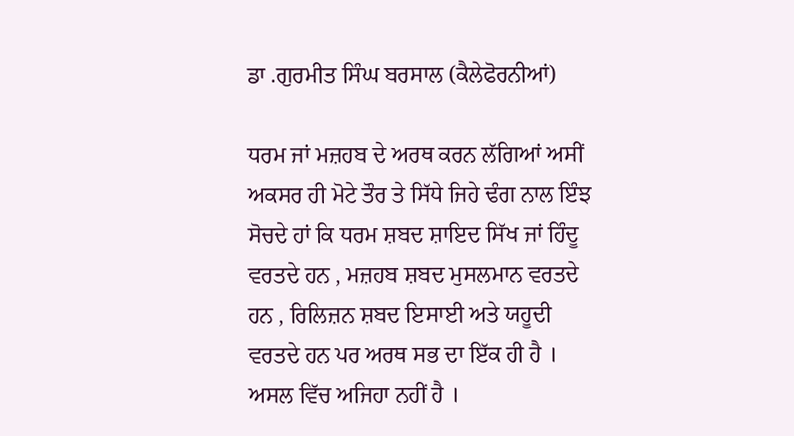ਡਾ .ਗੁਰਮੀਤ ਸਿੰਘ ਬਰਸਾਲ (ਕੈਲੇਫੋਰਨੀਆਂ)

ਧਰਮ ਜਾਂ ਮਜ਼ਹਬ ਦੇ ਅਰਥ ਕਰਨ ਲੱਗਿਆਂ ਅਸੀਂ ਅਕਸਰ ਹੀ ਮੋਟੇ ਤੌਰ ਤੇ ਸਿੱਧੇ ਜਿਹੇ ਢੰਗ ਨਾਲ ਇੰਝ ਸੋਚਦੇ ਹਾਂ ਕਿ ਧਰਮ ਸ਼ਬਦ ਸ਼ਾਇਦ ਸਿੱਖ ਜਾਂ ਹਿੰਦੂ ਵਰਤਦੇ ਹਨ , ਮਜ਼ਹਬ ਸ਼ਬਦ ਮੁਸਲਮਾਨ ਵਰਤਦੇ ਹਨ , ਰਿਲਿਜ਼ਨ ਸ਼ਬਦ ਇਸਾਈ ਅਤੇ ਯਹੂਦੀ ਵਰਤਦੇ ਹਨ ਪਰ ਅਰਥ ਸਭ ਦਾ ਇੱਕ ਹੀ ਹੈ । ਅਸਲ ਵਿੱਚ ਅਜਿਹਾ ਨਹੀਂ ਹੈ ।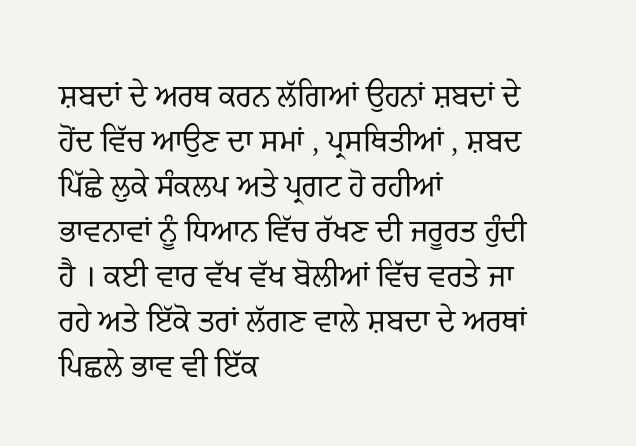ਸ਼ਬਦਾਂ ਦੇ ਅਰਥ ਕਰਨ ਲੱਗਿਆਂ ਉਹਨਾਂ ਸ਼ਬਦਾਂ ਦੇ ਹੋਂਦ ਵਿੱਚ ਆਉਣ ਦਾ ਸਮਾਂ , ਪ੍ਰਸਥਿਤੀਆਂ , ਸ਼ਬਦ ਪਿੱਛੇ ਲੁਕੇ ਸੰਕਲਪ ਅਤੇ ਪ੍ਰਗਟ ਹੋ ਰਹੀਆਂ ਭਾਵਨਾਵਾਂ ਨੂੰ ਧਿਆਨ ਵਿੱਚ ਰੱਖਣ ਦੀ ਜਰੂਰਤ ਹੁੰਦੀ ਹੈ । ਕਈ ਵਾਰ ਵੱਖ ਵੱਖ ਬੋਲੀਆਂ ਵਿੱਚ ਵਰਤੇ ਜਾ ਰਹੇ ਅਤੇ ਇੱਕੋ ਤਰਾਂ ਲੱਗਣ ਵਾਲੇ ਸ਼ਬਦਾ ਦੇ ਅਰਥਾਂ ਪਿਛਲੇ ਭਾਵ ਵੀ ਇੱਕ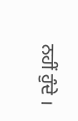ਨਹੀਂ ਹੁੰਦੇ ।